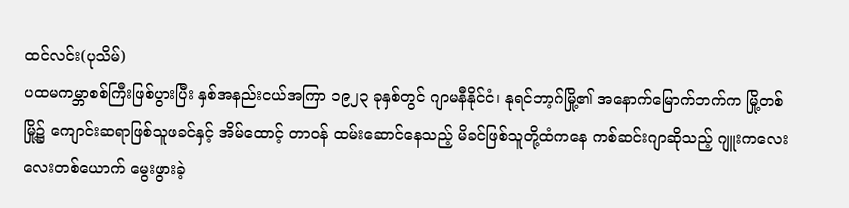ထင်လင်း(ပုသိမ်)
ပထမကမ္ဘာစစ်ကြီးဖြစ်ပွားပြီး နှစ်အနည်းငယ်အကြာ ၁၉၂၃ ခုနှစ်တွင် ဂျာမနီနိုင်ငံ၊ နုရင်ဘာ့ဂ်မြို့၏ အနောက်မြောက်ဘက်က မြို့တစ်မြို့၌ ကျောင်းဆရာဖြစ်သူဖခင်နှင့် အိမ်ထောင့် တာဝန် ထမ်းဆောင်နေသည့် မိခင်ဖြစ်သူတို့ထံကနေ ကစ်ဆင်းဂျာဆိုသည့် ဂျူးကလေးလေးတစ်ယောက် မွေးဖွားခဲ့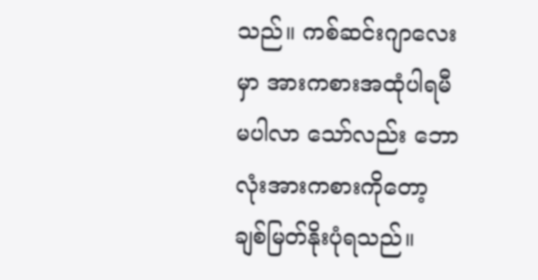သည်။ ကစ်ဆင်းဂျာလေးမှာ အားကစားအထုံပါရမီ မပါလာ သော်လည်း ဘောလုံးအားကစားကိုတော့ ချစ်မြတ်နိုးပုံရသည်။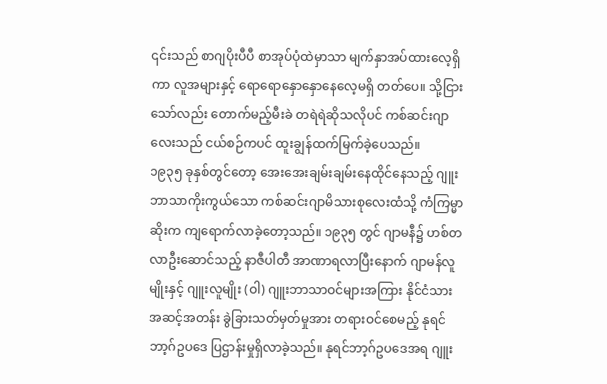၎င်းသည် စာဂျပိုးပီပီ စာအုပ်ပုံထဲမှာသာ မျက်နှာအပ်ထားလေ့ရှိကာ လူအများနှင့် ရောရောနှောနှောနေလေ့မရှိ တတ်ပေ။ သို့ငြားသော်လည်း တောက်မည့်မီးခဲ တရဲရဲဆိုသလိုပင် ကစ်ဆင်းဂျာလေးသည် ငယ်စဉ်ကပင် ထူးချွန်ထက်မြက်ခဲ့ပေသည်။
၁၉၃၅ ခုနှစ်တွင်တော့ အေးအေးချမ်းချမ်းနေထိုင်နေသည့် ဂျူးဘာသာကိုးကွယ်သော ကစ်ဆင်းဂျာမိသားစုလေးထံသို့ ကံကြမ္မာဆိုးက ကျရောက်လာခဲ့တော့သည်။ ၁၉၃၅ တွင် ဂျာမနီ၌ ဟစ်တလာဦးဆောင်သည့် နာဇီပါတီ အာဏာရလာပြီးနောက် ဂျာမန်လူမျိုးနှင့် ဂျူးလူမျိုး (ဝါ) ဂျူးဘာသာဝင်များအကြား နိုင်ငံသားအဆင့်အတန်း ခွဲခြားသတ်မှတ်မှုအား တရားဝင်စေမည့် နုရင်ဘာ့ဂ်ဥပဒေ ပြဌာန်းမှုရှိလာခဲ့သည်။ နုရင်ဘာ့ဂ်ဥပဒေအရ ဂျူး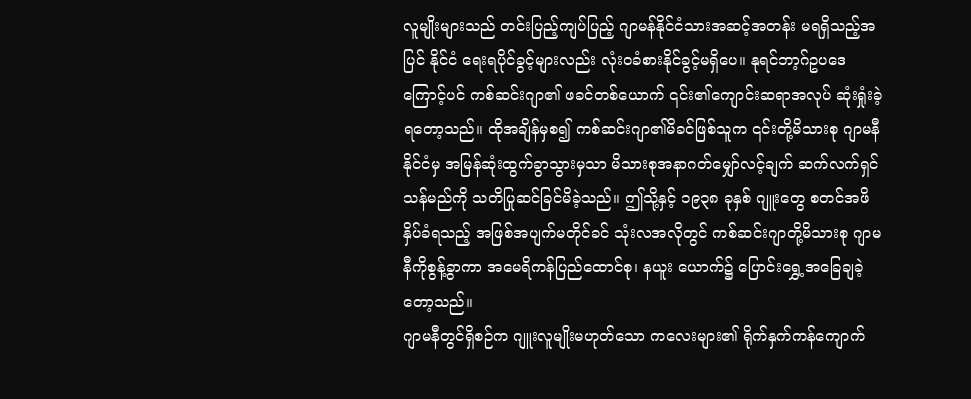လူမျိုးများသည် တင်းပြည့်ကျပ်ပြည့် ဂျာမန်နိုင်ငံသားအဆင့်အတန်း မရရှိသည့်အပြင် နိုင်ငံ ရေးရပိုင်ခွင့်များလည်း လုံးဝခံစားနိုင်ခွင့်မရှိပေ။ နုရင်ဘာ့ဂ်ဥပဒေကြောင့်ပင် ကစ်ဆင်းဂျာ၏ ဖခင်တစ်ယောက် ၎င်း၏ကျောင်းဆရာအလုပ် ဆုံးရှုံးခဲ့ရတော့သည်။ ထိုအချိန်မှစ၍ ကစ်ဆင်းဂျာ၏မိခင်ဖြစ်သူက ၎င်းတို့မိသားစု ဂျာမနီနိုင်ငံမှ အမြန်ဆုံးထွက်ခွာသွားမှသာ မိသားစုအနာဂတ်မျှော်လင့်ချက် ဆက်လက်ရှင်သန်မည်ကို သတိပြုဆင်ခြင်မိခဲ့သည်။ ဤသို့နှင့် ၁၉၃၈ ခုနှစ် ဂျူးတွေ စတင်အဖိနှိပ်ခံရသည့် အဖြစ်အပျက်မတိုင်ခင် သုံးလအလိုတွင် ကစ်ဆင်းဂျာတို့မိသားစု ဂျာမနီကိုစွန့်ခွာကာ အမေရိကန်ပြည်ထောင်စု၊ နယူး ယောက်၌ ပြောင်းရွှေ့အခြေချခဲ့တော့သည်။
ဂျာမနီတွင်ရှိစဉ်က ဂျူးလူမျိုးမဟုတ်သော ကလေးများ၏ ရိုက်နှက်ကန်ကျောက်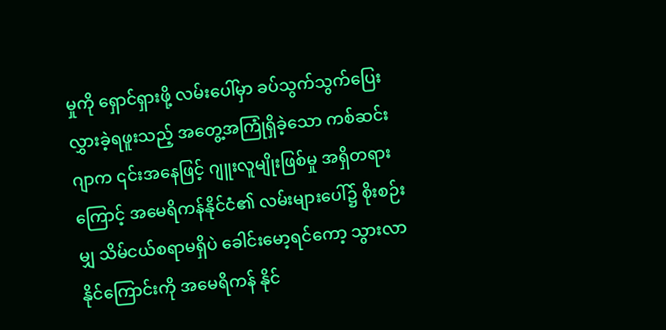မှုကို ရှောင်ရှားဖို့ လမ်းပေါ်မှာ ခပ်သွက်သွက်ပြေးလွှားခဲ့ရဖူးသည့် အတွေ့အကြုံရှိခဲ့သော ကစ်ဆင်း ဂျာက ၎င်းအနေဖြင့် ဂျူးလူမျိုးဖြစ်မှု အရှိတရားကြောင့် အမေရိကန်နိုင်ငံ၏ လမ်းများပေါ်၌ စိုးစဉ်းမျှ သိမ်ငယ်စရာမရှိပဲ ခေါင်းမော့ရင်ကော့ သွားလာနိုင်ကြောင်းကို အမေရိကန် နိုင်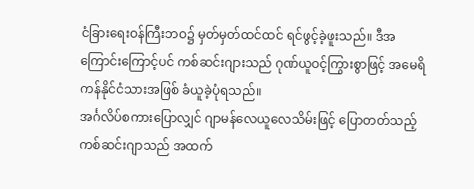ငံခြားရေးဝန်ကြီးဘဝ၌ မှတ်မှတ်ထင်ထင် ရင်ဖွင့်ခဲ့ဖူးသည်။ ဒီအကြောင်းကြောင့်ပင် ကစ်ဆင်းဂျားသည် ဂုဏ်ယူဝင့်ကြွားစွာဖြင့် အမေရိကန်နိုင်ငံသားအဖြစ် ခံယူခဲ့ပုံရသည်။
အင်္ဂလိပ်စကားပြောလျှင် ဂျာမန်လေယူလေသိမ်းဖြင့် ပြောတတ်သည့် ကစ်ဆင်းဂျာသည် အထက်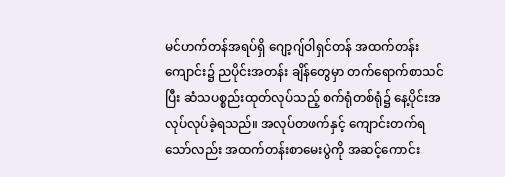မင်ဟက်တန်အရပ်ရှိ ဂျော့ဂျ်ဝါရှင်တန် အထက်တန်းကျောင်း၌ ညပိုင်းအတန်း ချိန်တွေမှာ တက်ရောက်စာသင်ပြီး ဆံသပစ္စည်းထုတ်လုပ်သည့် စက်ရုံတစ်ရုံ၌ နေ့ပိုင်းအလုပ်လုပ်ခဲ့ရသည်။ အလုပ်တဖက်နှင့် ကျောင်းတက်ရသော်လည်း အထက်တန်းစာမေးပွဲကို အဆင့်ကောင်း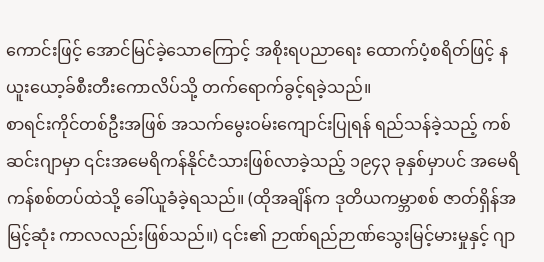ကောင်းဖြင့် အောင်မြင်ခဲ့သောကြောင့် အစိုးရပညာရေး ထောက်ပံ့စရိတ်ဖြင့် နယူးယော့ခ်စီးတီးကောလိပ်သို့ တက်ရောက်ခွင့်ရခဲ့သည်။
စာရင်းကိုင်တစ်ဦးအဖြစ် အသက်မွေးဝမ်းကျောင်းပြုရန် ရည်သန်ခဲ့သည့် ကစ်ဆင်းဂျာမှာ ၎င်းအမေရိကန်နိုင်ငံသားဖြစ်လာခဲ့သည့် ၁၉၄၃ ခုနှစ်မှာပင် အမေရိကန်စစ်တပ်ထဲသို့ ခေါ်ယူခံခဲ့ရသည်။ (ထိုအချိန်က ဒုတိယကမ္ဘာစစ် ဇာတ်ရှိန်အမြင့်ဆုံး ကာလလည်းဖြစ်သည်။) ၎င်း၏ ဉာဏ်ရည်ဉာဏ်သွေးမြင့်မားမှုနှင့် ဂျာ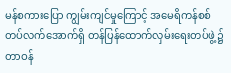မန်စကားပြော ကျွမ်းကျင်မှုကြောင့် အမေရိကန်စစ်တပ်လက်အောက်ရှိ တန်ပြန်ထောက်လှမ်းရေးတပ်ဖွဲ့၌ တာဝန်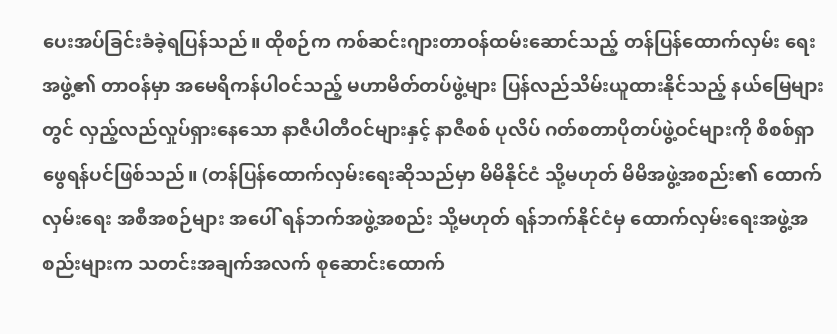ပေးအပ်ခြင်းခံခဲ့ရပြန်သည်။ ထိုစဉ်က ကစ်ဆင်းဂျားတာဝန်ထမ်းဆောင်သည့် တန်ပြန်ထောက်လှမ်း ရေးအဖွဲ့၏ တာဝန်မှာ အမေရိကန်ပါဝင်သည့် မဟာမိတ်တပ်ဖွဲ့များ ပြန်လည်သိမ်းယူထားနိုင်သည့် နယ်မြေများတွင် လှည့်လည်လှုပ်ရှားနေသော နာဇီပါတီဝင်များနှင့် နာဇီစစ် ပုလိပ် ဂတ်စတာပိုတပ်ဖွဲ့ဝင်များကို စိစစ်ရှာဖွေရန်ပင်ဖြစ်သည်။ (တန်ပြန်ထောက်လှမ်းရေးဆိုသည်မှာ မိမိနိုင်ငံ သို့မဟုတ် မိမိအဖွဲ့အစည်း၏ ထောက်လှမ်းရေး အစီအစဉ်များ အပေါ် ရန်ဘက်အဖွဲ့အစည်း သို့မဟုတ် ရန်ဘက်နိုင်ငံမှ ထောက်လှမ်းရေးအဖွဲ့အစည်းများက သတင်းအချက်အလက် စုဆောင်းထောက်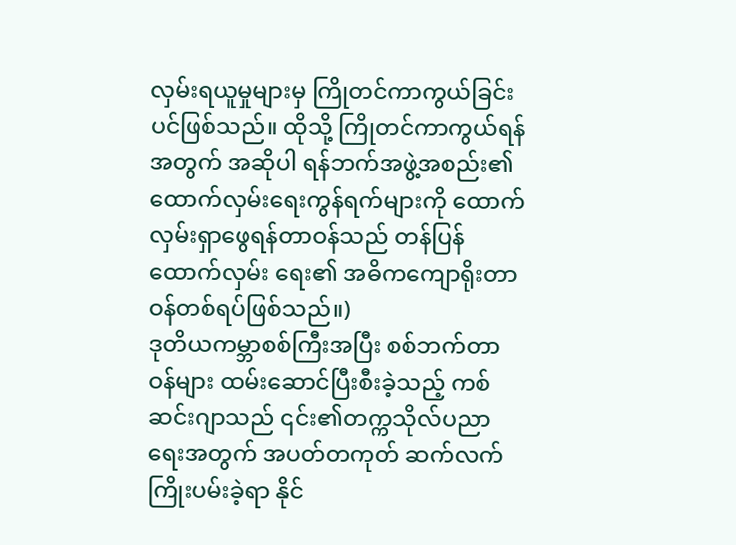လှမ်းရယူမှုများမှ ကြိုတင်ကာကွယ်ခြင်း ပင်ဖြစ်သည်။ ထိုသို့ ကြိုတင်ကာကွယ်ရန်အတွက် အဆိုပါ ရန်ဘက်အဖွဲ့အစည်း၏ ထောက်လှမ်းရေးကွန်ရက်များကို ထောက်လှမ်းရှာဖွေရန်တာဝန်သည် တန်ပြန်ထောက်လှမ်း ရေး၏ အဓိကကျောရိုးတာဝန်တစ်ရပ်ဖြစ်သည်။)
ဒုတိယကမ္ဘာစစ်ကြီးအပြီး စစ်ဘက်တာဝန်များ ထမ်းဆောင်ပြီးစီးခဲ့သည့် ကစ်ဆင်းဂျာသည် ၎င်း၏တက္ကသိုလ်ပညာရေးအတွက် အပတ်တကုတ် ဆက်လက်ကြိုးပမ်းခဲ့ရာ နိုင်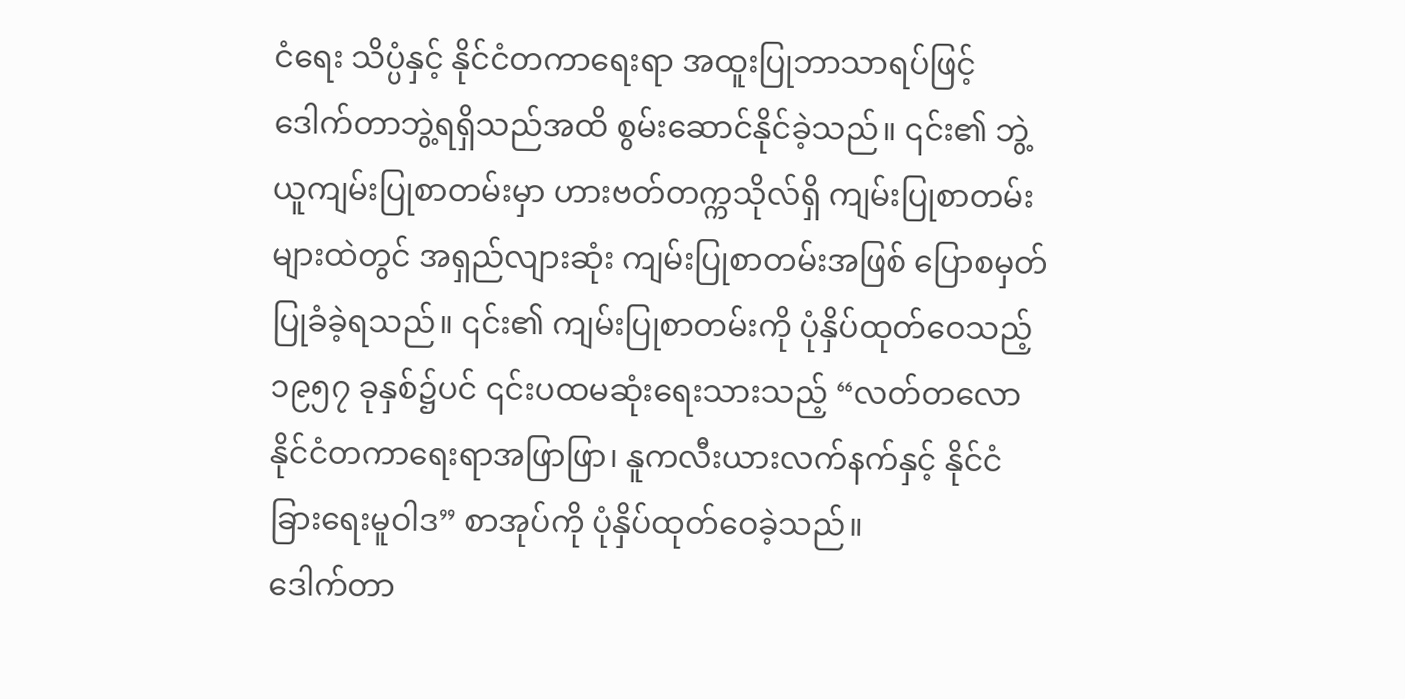ငံရေး သိပ္ပံနှင့် နိုင်ငံတကာရေးရာ အထူးပြုဘာသာရပ်ဖြင့် ဒေါက်တာဘွဲ့ရရှိသည်အထိ စွမ်းဆောင်နိုင်ခဲ့သည်။ ၎င်း၏ ဘွဲ့ယူကျမ်းပြုစာတမ်းမှာ ဟားဗတ်တက္ကသိုလ်ရှိ ကျမ်းပြုစာတမ်း များထဲတွင် အရှည်လျားဆုံး ကျမ်းပြုစာတမ်းအဖြစ် ပြောစမှတ်ပြုခံခဲ့ရသည်။ ၎င်း၏ ကျမ်းပြုစာတမ်းကို ပုံနှိပ်ထုတ်ဝေသည့် ၁၉၅၇ ခုနှစ်၌ပင် ၎င်းပထမဆုံးရေးသားသည့် “လတ်တလော နိုင်ငံတကာရေးရာအဖြာဖြာ၊ နူကလီးယားလက်နက်နှင့် နိုင်ငံခြားရေးမူဝါဒ” စာအုပ်ကို ပုံနှိပ်ထုတ်ဝေခဲ့သည်။
ဒေါက်တာ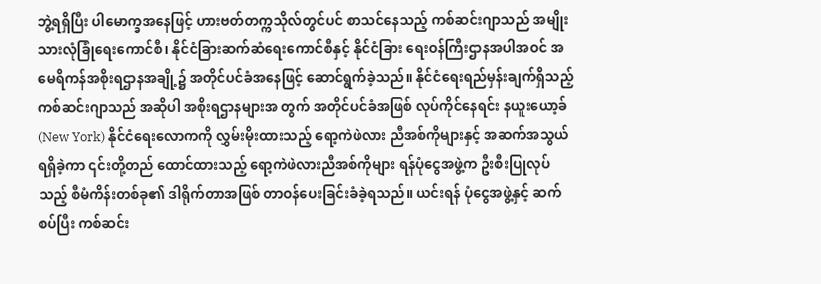ဘွဲ့ရရှိပြီး ပါမောက္ခအနေဖြင့် ဟားဗတ်တက္ကသိုလ်တွင်ပင် စာသင်နေသည့် ကစ်ဆင်းဂျာသည် အမျိုးသားလုံခြုံရေးကောင်စီ၊ နိုင်ငံခြားဆက်ဆံရေးကောင်စီနှင့် နိုင်ငံခြား ရေးဝန်ကြီးဌာနအပါအဝင် အမေရိကန်အစိုးရဌာနအချို့၌ အတိုင်ပင်ခံအနေဖြင့် ဆောင်ရွက်ခဲ့သည်။ နိုင်ငံရေးရည်မှန်းချက်ရှိသည့် ကစ်ဆင်းဂျာသည် အဆိုပါ အစိုးရဌာနများအ တွက် အတိုင်ပင်ခံအဖြစ် လုပ်ကိုင်နေရင်း နယူးယော့ခ် (New York) နိုင်ငံရေးလောကကို လွှမ်းမိုးထားသည့် ရော့ကဲဖဲလား ညီအစ်ကိုများနှင့် အဆက်အသွယ်ရရှိခဲ့ကာ ၎င်းတို့တည် ထောင်ထားသည့် ရော့ကဲဖဲလားညီအစ်ကိုများ ရန်ပုံငွေအဖွဲ့က ဦးစီးပြုလုပ်သည့် စီမံကိန်းတစ်ခု၏ ဒါရိုက်တာအဖြစ် တာဝန်ပေးခြင်းခံခဲ့ရသည်။ ယင်းရန် ပုံငွေအဖွဲ့နှင့် ဆက်စပ်ပြီး ကစ်ဆင်း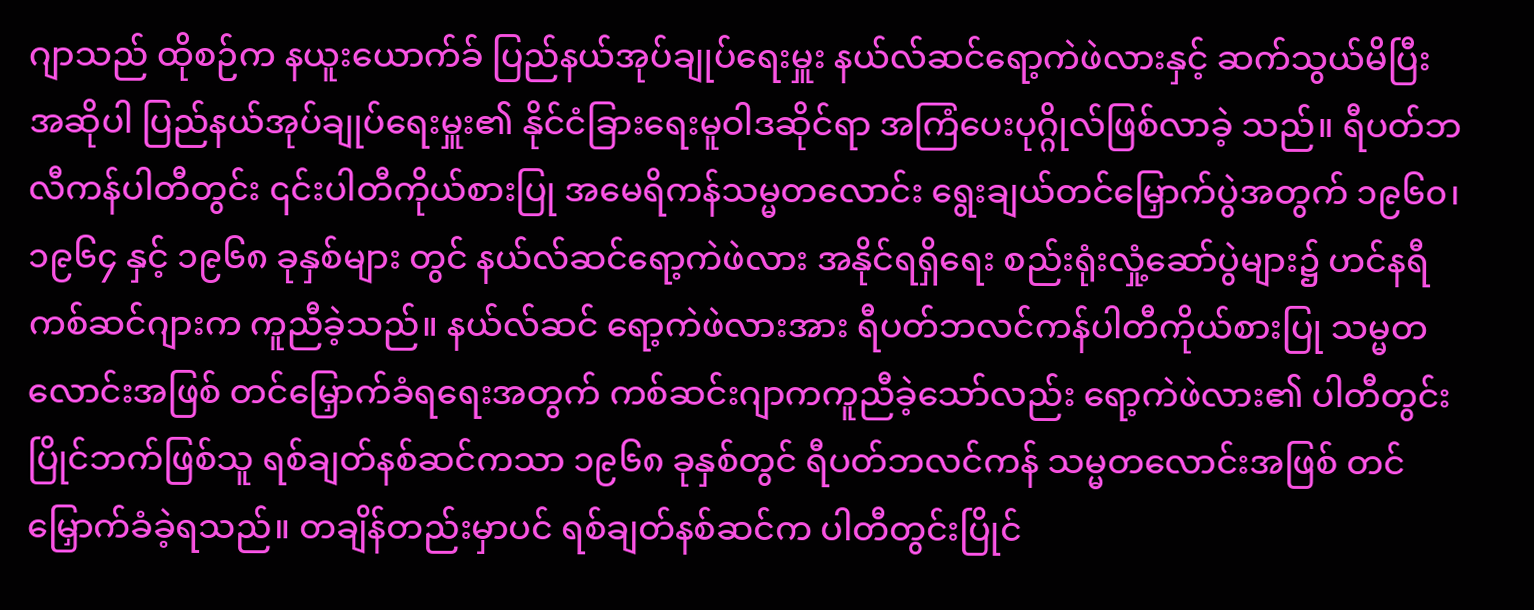ဂျာသည် ထိုစဉ်က နယူးယောက်ခ် ပြည်နယ်အုပ်ချုပ်ရေးမှူး နယ်လ်ဆင်ရော့ကဲဖဲလားနှင့် ဆက်သွယ်မိပြီး အဆိုပါ ပြည်နယ်အုပ်ချုပ်ရေးမှူး၏ နိုင်ငံခြားရေးမူဝါဒဆိုင်ရာ အကြံပေးပုဂ္ဂိုလ်ဖြစ်လာခဲ့ သည်။ ရီပတ်ဘလီကန်ပါတီတွင်း ၎င်းပါတီကိုယ်စားပြု အမေရိကန်သမ္မတလောင်း ရွေးချယ်တင်မြှောက်ပွဲအတွက် ၁၉၆၀၊ ၁၉၆၄ နှင့် ၁၉၆၈ ခုနှစ်များ တွင် နယ်လ်ဆင်ရော့ကဲဖဲလား အနိုင်ရရှိရေး စည်းရုံးလှုံ့ဆော်ပွဲများ၌ ဟင်နရီကစ်ဆင်ဂျားက ကူညီခဲ့သည်။ နယ်လ်ဆင် ရော့ကဲဖဲလားအား ရီပတ်ဘလင်ကန်ပါတီကိုယ်စားပြု သမ္မတလောင်းအဖြစ် တင်မြှောက်ခံရရေးအတွက် ကစ်ဆင်းဂျာကကူညီခဲ့သော်လည်း ရော့ကဲဖဲလား၏ ပါတီတွင်းပြိုင်ဘက်ဖြစ်သူ ရစ်ချတ်နစ်ဆင်ကသာ ၁၉၆၈ ခုနှစ်တွင် ရီပတ်ဘလင်ကန် သမ္မတလောင်းအဖြစ် တင်မြှောက်ခံခဲ့ရသည်။ တချိန်တည်းမှာပင် ရစ်ချတ်နစ်ဆင်က ပါတီတွင်းပြိုင်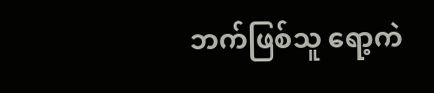ဘက်ဖြစ်သူ ရော့ကဲ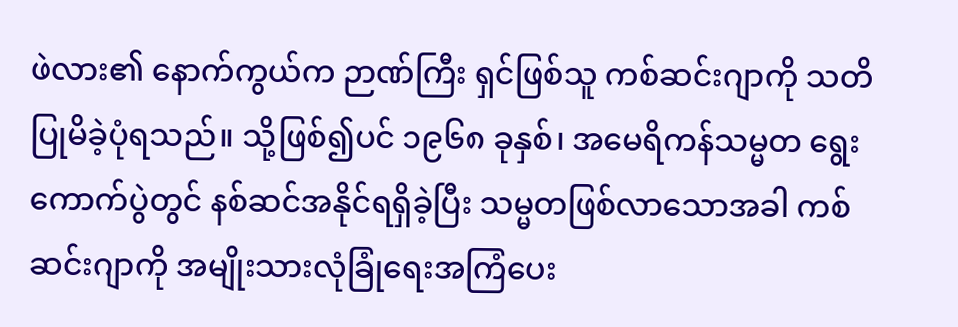ဖဲလား၏ နောက်ကွယ်က ဉာဏ်ကြီး ရှင်ဖြစ်သူ ကစ်ဆင်းဂျာကို သတိပြုမိခဲ့ပုံရသည်။ သို့ဖြစ်၍ပင် ၁၉၆၈ ခုနှစ်၊ အမေရိကန်သမ္မတ ရွေးကောက်ပွဲတွင် နစ်ဆင်အနိုင်ရရှိခဲ့ပြီး သမ္မတဖြစ်လာသောအခါ ကစ်ဆင်းဂျာကို အမျိုးသားလုံခြုံရေးအကြံပေး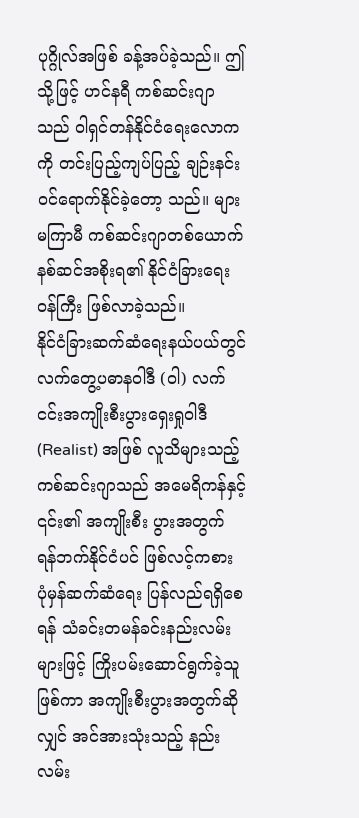ပုဂ္ဂိုလ်အဖြစ် ခန့်အပ်ခဲ့သည်။ ဤသို့ဖြင့် ဟင်နရီ ကစ်ဆင်းဂျာသည် ဝါရှင်တန်နိုင်ငံရေးလောကကို တင်းပြည့်ကျပ်ပြည့် ချဉ်းနင်းဝင်ရောက်နိုင်ခဲ့တော့ သည်။ များမကြာမီ ကစ်ဆင်းဂျာတစ်ယောက် နစ်ဆင်အစိုးရ၏ နိုင်ငံခြားရေးဝန်ကြီး ဖြစ်လာခဲ့သည်။
နိုင်ငံခြားဆက်ဆံရေးနယ်ပယ်တွင် လက်တွေ့ပဓာနဝါဒီ (ဝါ) လက်ငင်းအကျိုးစီးပွားရှေးရှုဝါဒီ (Realist) အဖြစ် လူသိများသည့် ကစ်ဆင်းဂျာသည် အမေရိကန်နှင့် ၎င်း၏ အကျိုးစီး ပွားအတွက် ရန်ဘက်နိုင်ငံပင် ဖြစ်လင့်ကစား ပုံမှန်ဆက်ဆံရေး ပြန်လည်ရရှိစေရန် သံခင်းတမန်ခင်းနည်းလမ်းများဖြင့် ကြိုးပမ်းဆောင်ရွက်ခဲ့သူဖြစ်ကာ အကျိုးစီးပွားအတွက်ဆို လျှင် အင်အားသုံးသည့် နည်းလမ်း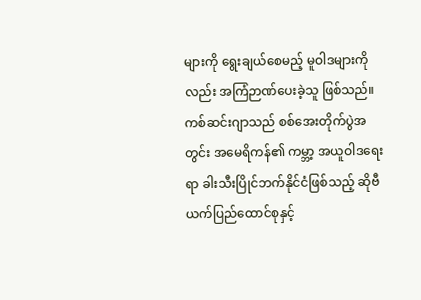များကို ရွေးချယ်စေမည့် မူဝါဒများကိုလည်း အကြံဉာဏ်ပေးခဲ့သူ ဖြစ်သည်။ ကစ်ဆင်းဂျာသည် စစ်အေးတိုက်ပွဲအတွင်း အမေရိကန်၏ ကမ္ဘာ့ အယူဝါဒရေးရာ ခါးသီးပြိုင်ဘက်နိုင်ငံဖြစ်သည့် ဆိုဗီယက်ပြည်ထောင်စုနှင့်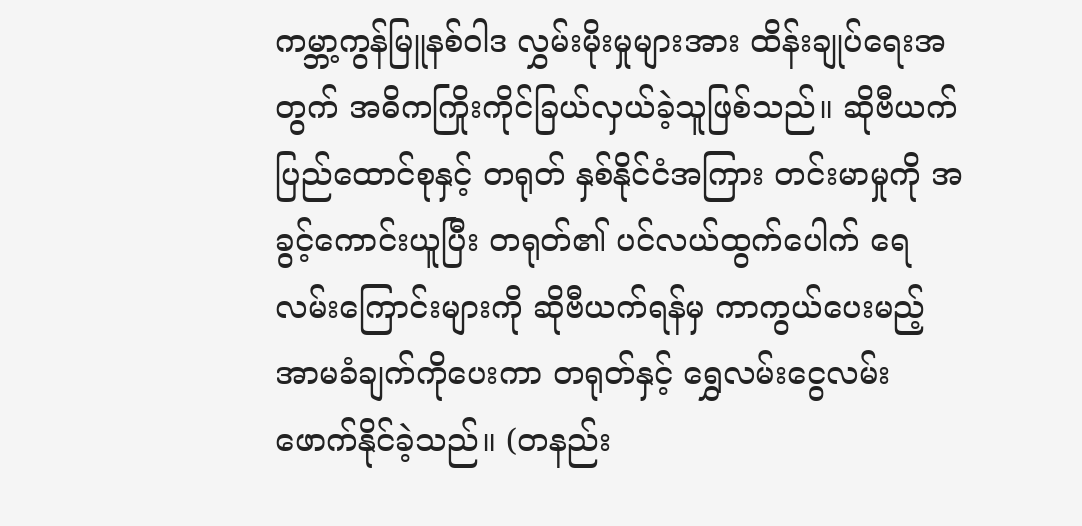ကမ္ဘာ့ကွန်မြူနစ်ဝါဒ လွှမ်းမိုးမှုများအား ထိန်းချုပ်ရေးအတွက် အဓိကကြိုးကိုင်ခြယ်လှယ်ခဲ့သူဖြစ်သည်။ ဆိုဗီယက်ပြည်ထောင်စုနှင့် တရုတ် နှစ်နိုင်ငံအကြား တင်းမာမှုကို အခွင့်ကောင်းယူပြီး တရုတ်၏ ပင်လယ်ထွက်ပေါက် ရေလမ်းကြောင်းများကို ဆိုဗီယက်ရန်မှ ကာကွယ်ပေးမည့် အာမခံချက်ကိုပေးကာ တရုတ်နှင့် ရွှေလမ်းငွေလမ်း ဖောက်နိုင်ခဲ့သည်။ (တနည်း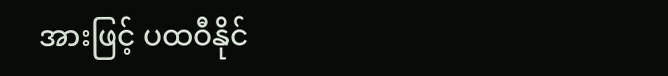အားဖြင့် ပထဝီနိုင်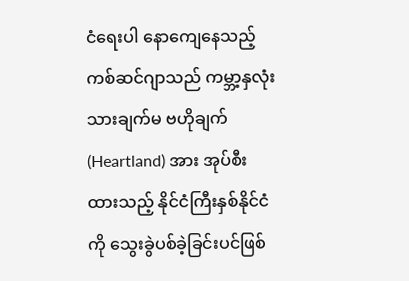ငံရေးပါ နောကျေနေသည့် ကစ်ဆင်ဂျာသည် ကမ္ဘာ့နှလုံးသားချက်မ ဗဟိုချက် (Heartland) အား အုပ်စီးထားသည့် နိုင်ငံကြီးနှစ်နိုင်ငံကို သွေးခွဲပစ်ခဲ့ခြင်းပင်ဖြစ်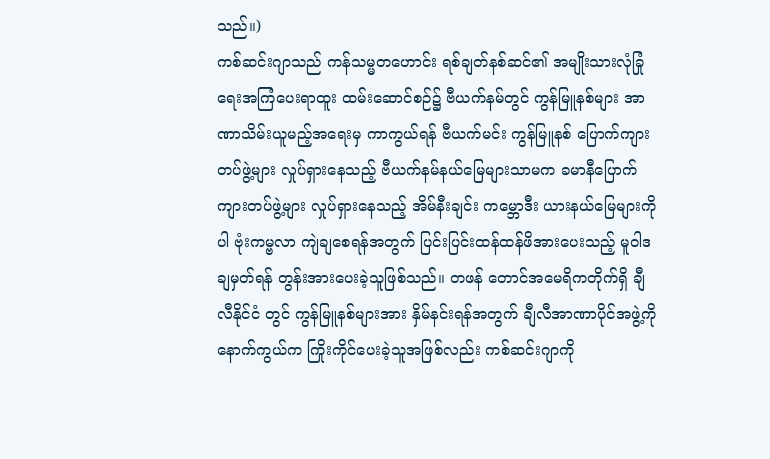သည်။)
ကစ်ဆင်းဂျာသည် ကန်သမ္မတဟောင်း ရစ်ချတ်နစ်ဆင်၏ အမျိုးသားလုံခြုံရေးအကြံပေးရာထူး ထမ်းဆောင်စဉ်၌ ဗီယက်နမ်တွင် ကွန်မြူနစ်များ အာဏာသိမ်းယူမည့်အရေးမှ ကာကွယ်ရန် ဗီယက်မင်း ကွန်မြူနစ် ပြောက်ကျားတပ်ဖွဲ့များ လှုပ်ရှားနေသည့် ဗီယက်နမ်နယ်မြေများသာမက ခမာနီပြောက်ကျားတပ်ဖွဲ့များ လှုပ်ရှားနေသည့် အိမ်နီးချင်း ကမ္ဘောဒီး ယားနယ်မြေများကိုပါ ဗုံးကမ္ဗလာ ကျဲချစေရန်အတွက် ပြင်းပြင်းထန်ထန်ဖိအားပေးသည့် မူဝါဒချမှတ်ရန် တွန်းအားပေးခဲ့သူဖြစ်သည်။ တဖန် တောင်အမေရိကတိုက်ရှိ ချီလီနိုင်ငံ တွင် ကွန်မြူနစ်များအား နှိမ်နင်းရန်အတွက် ချီလီအာဏာပိုင်အဖွဲ့ကို နောက်ကွယ်က ကြိုးကိုင်ပေးခဲ့သူအဖြစ်လည်း ကစ်ဆင်းဂျာကို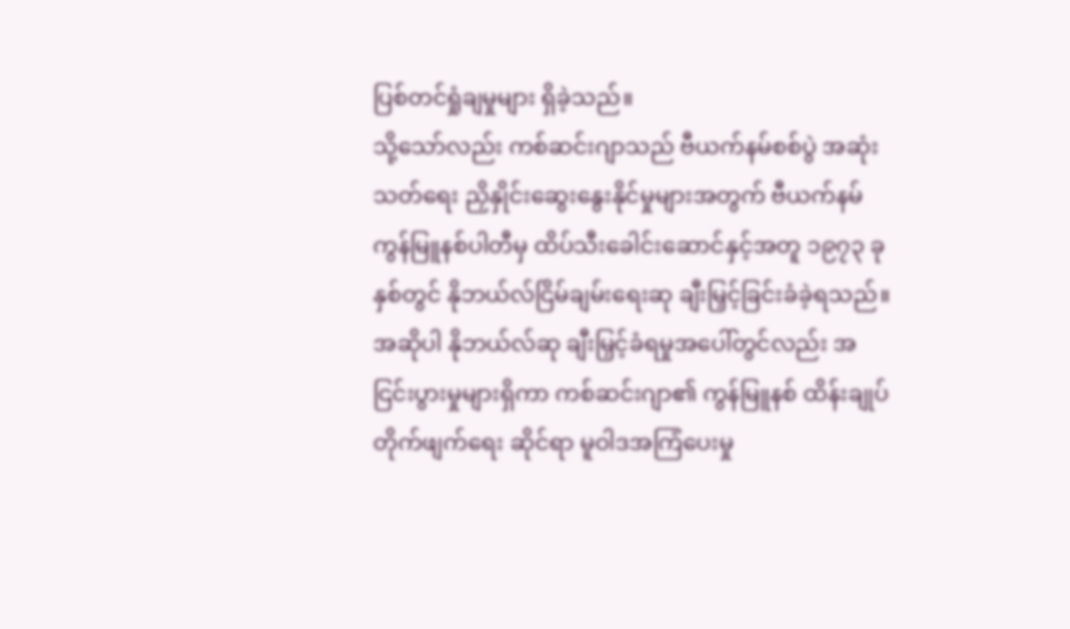ပြစ်တင်ရှုံချမှုများ ရှိခဲ့သည်။
သို့သော်လည်း ကစ်ဆင်းဂျာသည် ဗီယက်နမ်စစ်ပွဲ အဆုံးသတ်ရေး ညှိနှိုင်းဆွေးနွေးနိုင်မှုများအတွက် ဗီယက်နမ်ကွန်မြူနစ်ပါတီမှ ထိပ်သီးခေါင်းဆောင်နှင့်အတူ ၁၉၇၃ ခုနှစ်တွင် နိုဘယ်လ်ငြိမ်ချမ်းရေးဆု ချီးမြှင့်ခြင်းခံခဲ့ရသည်။ အဆိုပါ နိုဘယ်လ်ဆု ချီးမြှင့်ခံရမှုအပေါ်တွင်လည်း အငြင်းပွားမှုများရှိကာ ကစ်ဆင်းဂျာ၏ ကွန်မြူနစ် ထိန်းချုပ်တိုက်ဖျက်ရေး ဆိုင်ရာ မူဝါဒအကြံပေးမှု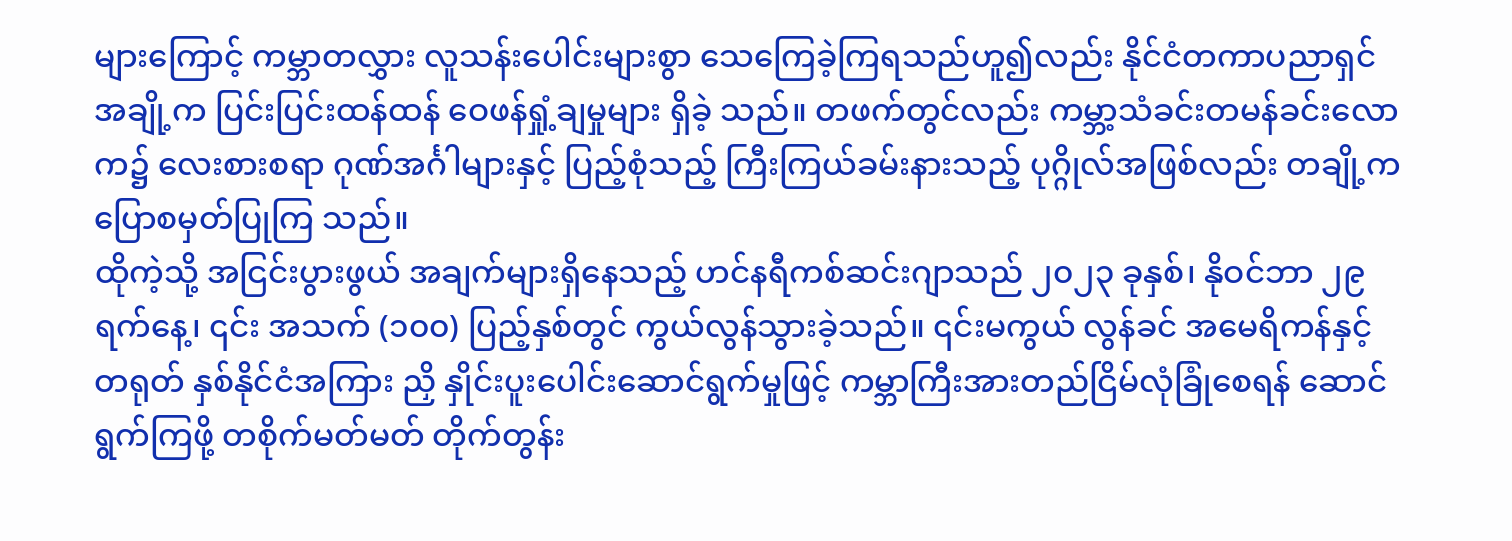များကြောင့် ကမ္ဘာတလွှား လူသန်းပေါင်းများစွာ သေကြေခဲ့ကြရသည်ဟူ၍လည်း နိုင်ငံတကာပညာရှင်အချို့က ပြင်းပြင်းထန်ထန် ဝေဖန်ရှုံ့ချမှုများ ရှိခဲ့ သည်။ တဖက်တွင်လည်း ကမ္ဘာ့သံခင်းတမန်ခင်းလောက၌ လေးစားစရာ ဂုဏ်အင်္ဂါများနှင့် ပြည့်စုံသည့် ကြီးကြယ်ခမ်းနားသည့် ပုဂ္ဂိုလ်အဖြစ်လည်း တချို့က ပြောစမှတ်ပြုကြ သည်။
ထိုကဲ့သို့ အငြင်းပွားဖွယ် အချက်များရှိနေသည့် ဟင်နရီကစ်ဆင်းဂျာသည် ၂၀၂၃ ခုနှစ်၊ နိုဝင်ဘာ ၂၉ ရက်နေ့၊ ၎င်း အသက် (၁၀၀) ပြည့်နှစ်တွင် ကွယ်လွန်သွားခဲ့သည်။ ၎င်းမကွယ် လွန်ခင် အမေရိကန်နှင့် တရုတ် နှစ်နိုင်ငံအကြား ညှိ နှိုင်းပူးပေါင်းဆောင်ရွက်မှုဖြင့် ကမ္ဘာကြီးအားတည်ငြိမ်လုံခြုံစေရန် ဆောင်ရွက်ကြဖို့ တစိုက်မတ်မတ် တိုက်တွန်း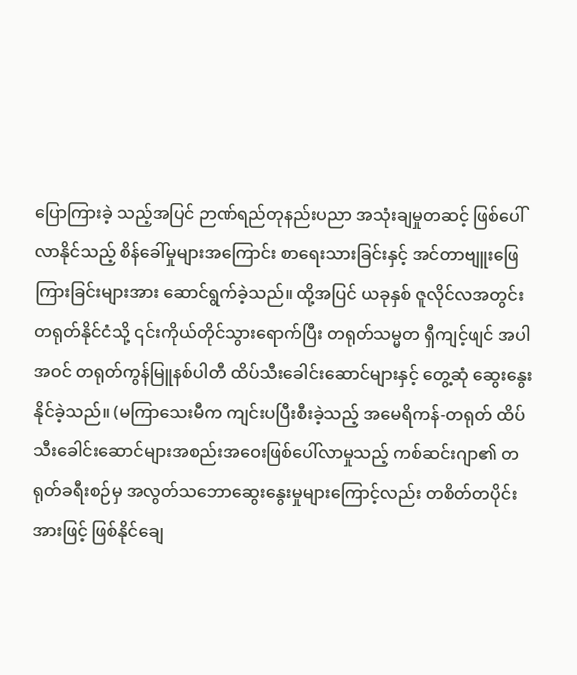ပြောကြားခဲ့ သည့်အပြင် ဉာဏ်ရည်တုနည်းပညာ အသုံးချမှုတဆင့် ဖြစ်ပေါ်လာနိုင်သည့် စိန်ခေါ်မှုများအကြောင်း စာရေးသားခြင်းနှင့် အင်တာဗျူးဖြေကြားခြင်းများအား ဆောင်ရွက်ခဲ့သည်။ ထို့အပြင် ယခုနှစ် ဇူလိုင်လအတွင်း တရုတ်နိုင်ငံသို့ ၎င်းကိုယ်တိုင်သွားရောက်ပြီး တရုတ်သမ္မတ ရှီကျင့်ဖျင် အပါအဝင် တရုတ်ကွန်မြူနစ်ပါတီ ထိပ်သီးခေါင်းဆောင်များနှင့် တွေ့ဆုံ ဆွေးနွေးနိုင်ခဲ့သည်။ (မကြာသေးမီက ကျင်းပပြီးစီးခဲ့သည့် အမေရိကန်-တရုတ် ထိပ်သီးခေါင်းဆောင်များအစည်းအဝေးဖြစ်ပေါ်လာမှုသည့် ကစ်ဆင်းဂျာ၏ တရုတ်ခရီးစဉ်မှ အလွတ်သဘောဆွေးနွေးမှုများကြောင့်လည်း တစိတ်တပိုင်းအားဖြင့် ဖြစ်နိုင်ချေ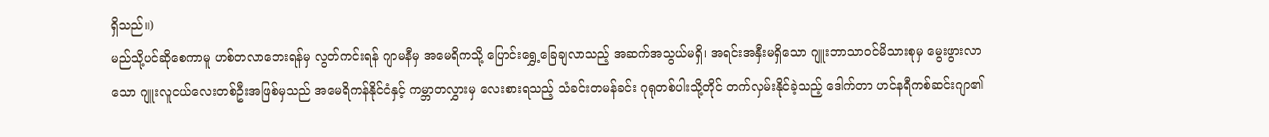ရှိသည်။)
မည်သို့ပင်ဆိုစေကာမူ ဟစ်တလာဘေးရန်မှ လွတ်ကင်းရန် ဂျာမနီမှ အမေရိကသို့ ပြောင်းရွှေ့ခြေချလာသည့် အဆက်အသွယ်မရှိ၊ အရင်းအနှီးမရှိသော ဂျူးဘာသာဝင်မိသားစုမှ မွေးဖွားလာသော ဂျူးလူငယ်လေးတစ်ဦးအဖြစ်မှသည် အမေရိကန်နိုင်ငံနှင့် ကမ္ဘာတလွှားမှ လေးစားရသည့် သံခင်းတမန်ခင်း ဂုရုတစ်ပါးသို့တိုင် တက်လှမ်းနိုင်ခဲ့သည့် ဒေါက်တာ ဟင်နရီကစ်ဆင်းဂျာ၏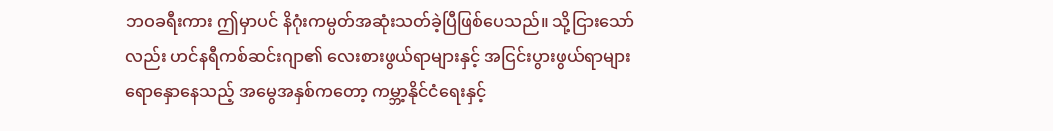ဘဝခရီးကား ဤမှာပင် နိဂုံးကမ္ပတ်အဆုံးသတ်ခဲ့ပြီဖြစ်ပေသည်။ သို့ငြားသော်လည်း ဟင်နရီကစ်ဆင်းဂျာ၏ လေးစားဖွယ်ရာများနှင့် အငြင်းပွားဖွယ်ရာများ ရောနှောနေသည့် အမွေအနှစ်ကတော့ ကမ္ဘာ့နိုင်ငံရေးနှင့်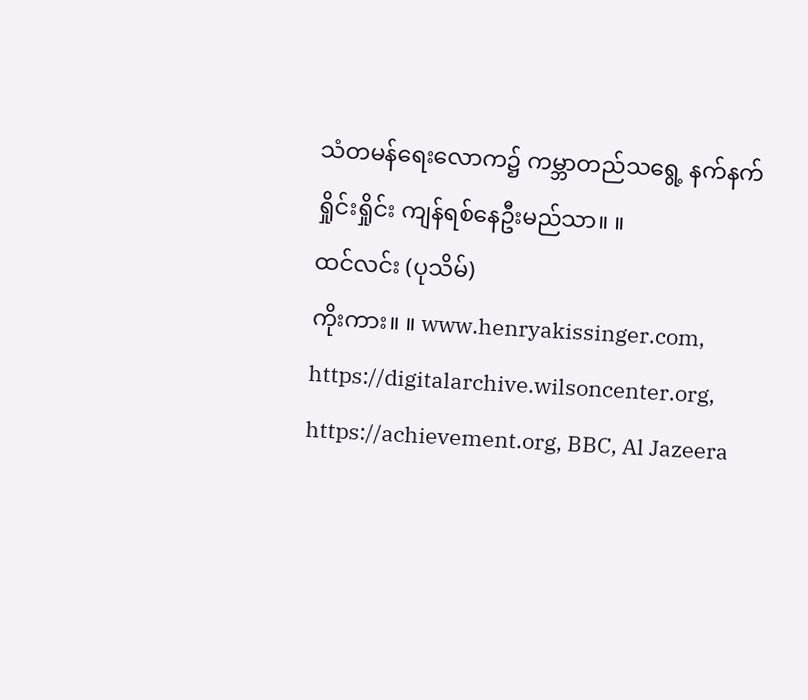သံတမန်ရေးလောက၌ ကမ္ဘာတည်သရွေ့ နက်နက်ရှိုင်းရှိုင်း ကျန်ရစ်နေဦးမည်သာ။ ။
ထင်လင်း (ပုသိမ်)
ကိုးကား။ ။ www.henryakissinger.com, https://digitalarchive.wilsoncenter.org, https://achievement.org, BBC, Al Jazeera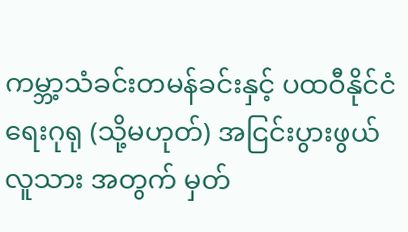ကမ္ဘာ့သံခင်းတမန်ခင်းနှင့် ပထဝီနိုင်ငံရေးဂုရု (သို့မဟုတ်) အငြင်းပွားဖွယ် လူသား အတွက် မှတ်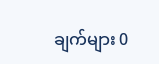ချက်များ 0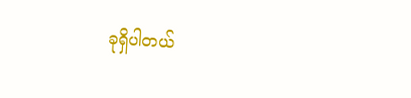ခုရှိပါတယ်